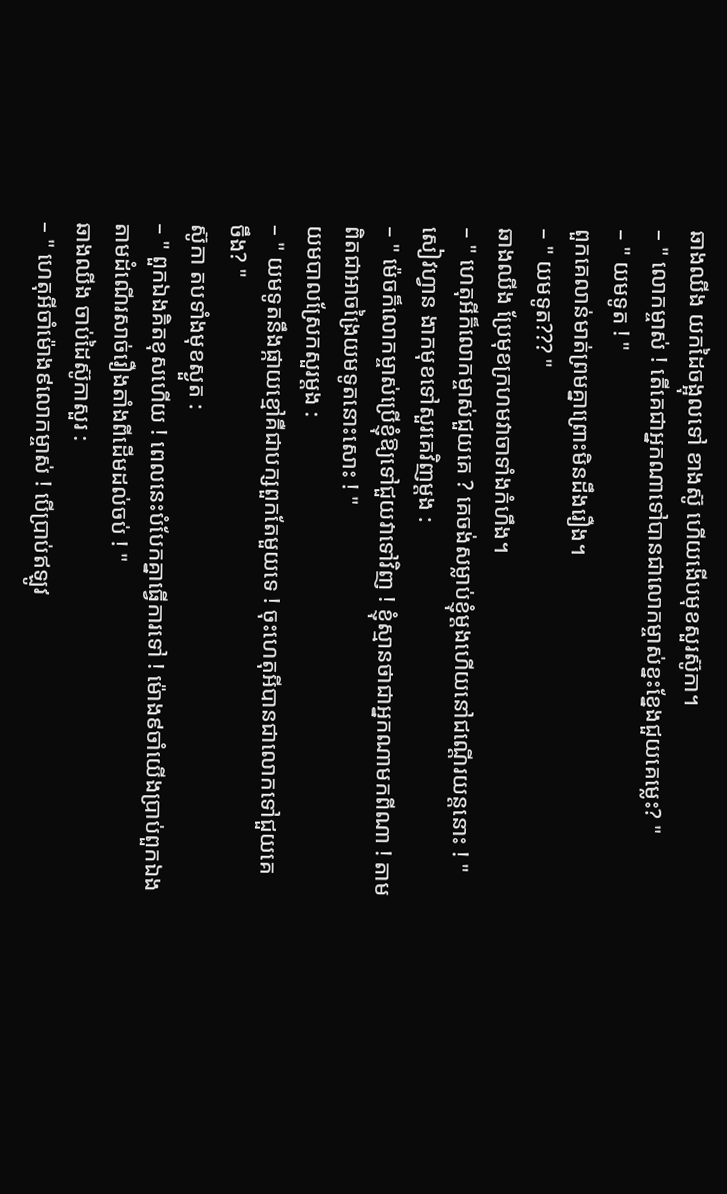ឆាងឈីង យកដៃចង្អុលទៅ ខាងស៊ូ ហើយងើបមុខសួរស៊ូកា។
– " លោកម្ចាស់ ! តើគេជាអ្នកណាទៅបានជាលោកម្ចាស់ខ្នះខ្នែងជួយគេម្លេះ? "
– " យមទូត ! "
ពួកគេលាន់មាត់ព្រមគ្នាព្រោះមិនដឹងរឿង។
– " យមទូត??? "
ឆាងឈីង ប្រែមុខក្រហមវាចាទាំងកំហឹង។
– " ហេតុអីក៏លោកម្ចាស់ជួយគេ ? គេចង់សម្លាប់ខ្ញុំម្តងហើយនៅជណ្តើរយន្តនោះ ! "
សៀវហ្វាន ងាកមុខទៅសួរគេវិញម្តង :
– " ម៉េចក៏លោកម្ចាស់ប្រើខ្ញុំឱ្យទៅជួយវាទៅវិញ ! ខ្ញុំស្មានថាជាអ្នកណាមកពីណា ! តាម
ពិតជាអាចង្រៃយមទូតនោះសោះ ! "
យមបាលស្រែកសួរម្តង :
– " យមទូតនឹងផ្កាយខ្មៅគឺជាបក្សពួកតែមួយទេ ! ចុះហេតុអីបានជាលោកទៅជួយគេ
ចឹង? "
ស៊ូកា តបទាំងមុខស្ងួត :
– " ពួកឯងគិតខុសហើយ ! ពេលនេះបំបែកគ្នាធ្វើការទៅ ! ម៉ោង៩ចាំយើងប្រាប់ពួកឯង
តាមដំណើរសាច់រឿងតាំងពីដើមដល់ចប់ ! "
ឆាងឈីង ចាប់ដៃស៊ូកាសួរ :
– " ហេតុអីចាំម៉ោង៩លោកម្ចាស់ ! បើប្រាប់ឥឡូវ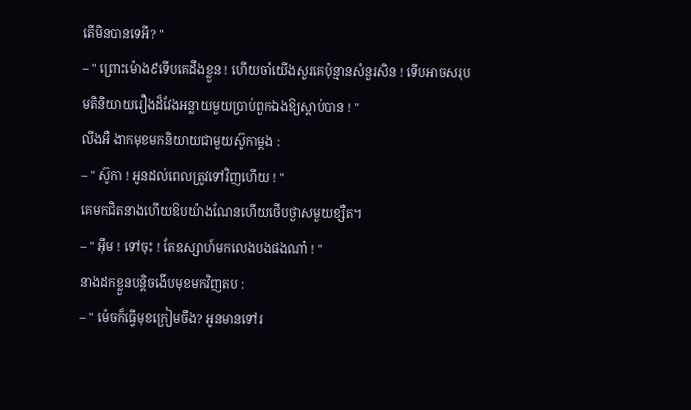តើមិនបានទេអី? "
– " ព្រោះម៉ោង៩ទើបគេដឹងខ្លួន ! ហើយចាំយើងសួរគេប៉ុន្មានសំនួរសិន ! ទើបអាចសរុប
មតិនិយាយរឿងដ៏វែងអន្លាយមួយប្រាប់ពួកឯងឱ្យស្តាប់បាន ! "
លីងអឺ ងាកមុខមកនិយាយជាមួយស៊ូកាម្តង :
– " ស៊ូកា ! អូនដល់ពេលត្រូវទៅវិញហើយ ! "
គេមកជិតនាងហើយឱបយ៉ាងណែនហើយថើបថ្ងាសមួយខ្សឺត។
– " អ៊ឹម ! ទៅចុះ ! តែឧស្សាហ៍មកលេងបងផងណា៎ ! "
នាងដកខ្លួនបន្តិចងើបមុខមកវិញតប :
– " ម៉េចក៏ធ្វើមុខក្រៀមចឹង? អូនមានទៅរ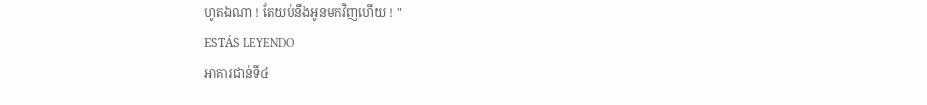ហូតឯណា ! តែយប់នឹងអូនមកវិញហើយ ! "
ESTÁS LEYENDO
អាគារជាន់ទី៤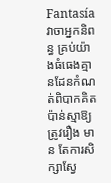Fantasíaវាចាអ្នកនិពន្ធ គ្រប់យ៉ាងធំធេងគ្មានដែនកំណត់ពិបាកគិតប៉ាន់ស្មាឱ្យត្រូវរឿង មាន តែការសិក្សាស្វែ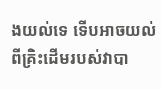ងយល់ទេ ទើបអាចយល់ពីគ្រិះដើមរបស់វាបា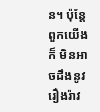ន។ ប៉ុន្តែពួកយើងក៏ មិនអាចដឹងនូវរឿងរ៉ាវ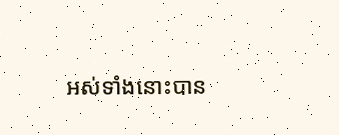អស់ទាំងនោះបាន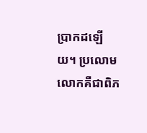ប្រាកដឡើយ។ ប្រលោមលោកគឺជាពិភ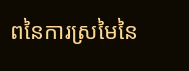ពនៃការស្រមៃនៃ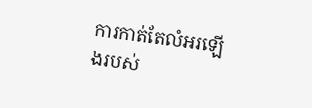ការកាត់តែលំអរឡើងរបស់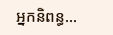អ្នកនិពន្ធ...